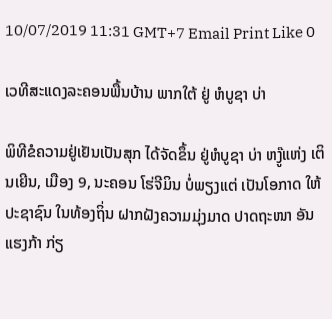10/07/2019 11:31 GMT+7 Email Print Like 0

ເວທີສະແດງລະຄອນພື້ນບ້ານ ພາກໃຕ້ ຢູ່ ຫໍບູຊາ ບ່າ

ພິທີຂໍຄວາມຢູ່ເຢັນເປັນສຸກ ໄດ້ຈັດຂຶ້ນ ຢູ່ຫໍບູຊາ ບ່າ ຫງູ໊ແຫ່ງ ເຕິນເຍີນ, ເມືອງ 9, ນະຄອນ ໂຮ່ຈີມິນ ບໍ່ພຽງແຕ່ ເປັນໂອກາດ ໃຫ້ປະຊາຊົນ ໃນທ້ອງຖິ່ນ ຝາກຝັງຄວາມມຸ່ງມາດ ປາດຖະໜາ ອັນແຮງກ້າ ກ່ຽ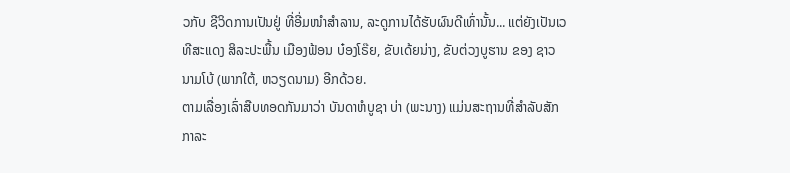ວກັບ ຊີວິດການເປັນຢູ່ ທີ່ອີ່ມໜຳສຳລານ, ລະດູການໄດ້ຮັບຜົນດີເທົ່ານັ້ນ... ແຕ່ຍັງເປັນເວທີສະແດງ ສິລະປະພື້ນ ເມືອງຟ້ອນ ບ໋ອງໂຣ໊ຍ, ຂັບເດ້ຍນ່າງ, ຂັບຕ່ວງບູຮານ ຂອງ ຊາວ ນາມໂບ້ (ພາກໃຕ້, ຫວຽດນາມ) ອີກດ້ວຍ.
ຕາມເລື່ອງເລົ່າສືບທອດກັນມາວ່າ ບັນດາຫໍບູຊາ ບ່າ (ພະນາງ) ແມ່ນສະຖານທີ່ສໍາລັບສັກກາລະ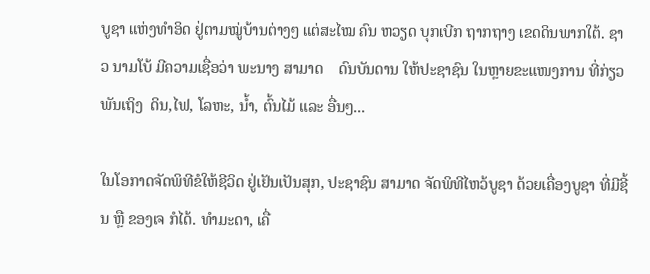ບູຊາ ແຫ່ງທໍາອິດ ຢູ່ຕາມໝູ່ບ້ານຕ່າງໆ ແຕ່ສະໄໝ ຄົນ ຫວຽດ ບຸກເບີກ ຖາກຖາງ ເຂດດິນພາກໃຕ້. ຊາວ ນາມໂບ້ ມີຄວາມເຊື່ອວ່າ ພະນາງ ສາມາດ    ດົນບັນດານ ໃຫ້ປະຊາຊົນ ໃນຫຼາຍຂະແໜງການ ທີ່ກ່ຽວພັນເຖິງ  ດິນ,ໄຟ, ໂລຫະ, ນ້ຳ, ຕົ້ນໄມ້ ແລະ ອື່ນໆ...

ໃນໂອກາດຈັດພິທີຂໍໃຫ້ຊີວິດ ຢູ່ເຢັນເປັນສຸກ, ປະຊາຊົນ ສາມາດ ຈັດພິທີໄຫວ້ບູຊາ ດ້ວຍເຄື່ອງບູຊາ ທີ່ມີຊີ້ນ ຫຼື ຂອງເຈ ກໍໄດ້. ທຳມະດາ, ເຄື່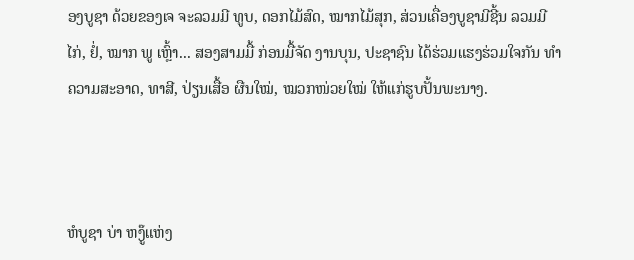ອງບູຊາ ດ້ວຍຂອງເຈ ຈະລວມມີ ທູບ, ດອກໄມ້ສົດ, ໝາກໄມ້ສຸກ, ສ່ວນເຄື່ອງບູຊາມີຊີ້ນ ລວມມີ ໄກ່, ຢໍ່, ໝາກ ພູ ເຫຼົ້າ... ສອງສາມມື້ ກ່ອນມື້ຈັດ ງານບຸນ, ປະຊາຊົນ ໄດ້ຮ່ວມແຮງຮ່ວມໃຈກັນ ທຳຄວາມສະອາດ, ທາສີ, ປ່ຽນເສື້ອ ຜືນໃໝ່, ໝວກໜ່ວຍໃໝ່ ໃຫ້ແກ່ຮູບປັ້ນພະນາງ.



ຫໍບູຊາ ບ່າ ຫງູ໊ແຫ່ງ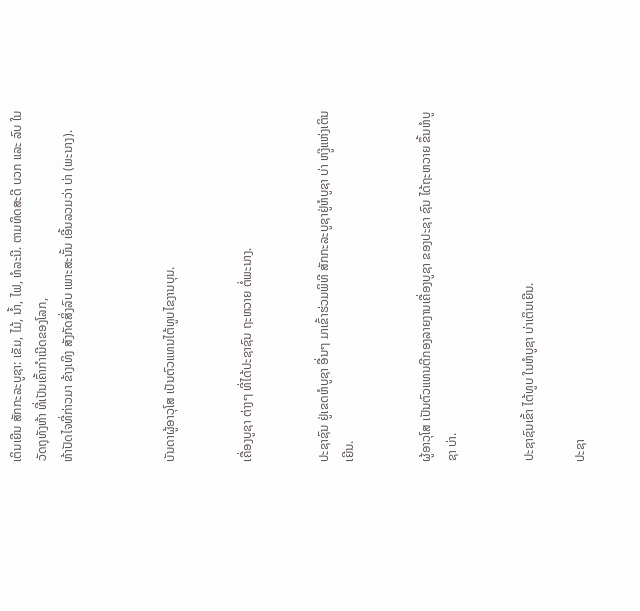ເຕິນເຍີນ ສັກກະລະບູຊາ: ເຂັມ, ໄມ້, ນ້ຳ, ໄຟ, ທໍລະນີ. ຕາມທິດສະດີ ບວກ ແລະ ລົບ ໃນວັດຖຸທັງຫ້າ ທີ່ເປັນເຄົ້າກຳເນີດຂອງໂລກ,
ຫ້າປັດໄຈທີ່ກ່າວມາ ຂ້າງເທິງ ສັງກັດສິ່ງລົບ ເພາະສະນັ້ນ ເອີ້ນລວມວ່າ ບ່າ (ພະນາງ).



ບັນດາຜູ້ອາວຸໂສ ເປັນຕົວແທນໄຕ້ທູບໄຂງານບຸນ.


ເຄື່ອງບູຊາ ຕ່າງໆ ທີ່ໄດ້ປະຊາຊົນ ຖະຫວາຍ ຕໍ່ພະນາງ.


ປະຊາຊົນ ຢູ່ເຂດຫໍບູຊາ ອື່ນໆ ມາເຂົ້າຮ່ວມພິທີ ສັກກະລະບູຊາຢູ່ຫໍບູຊາ ບ່າ ຫງູ໊ແຫ່ງເຕິນເຍີນ.


ຜູ້ອາວຸໂສ ເປັນຕົວແທນຕີກອງລາຍງານເຄື່ອງບູຊາ ຂອງປະຊາ ຊົນ ໄດ້ຖະຫວາຍ ຂຶ້ນຫໍບູຊາ ບ່າ.


ປະຊາຊົນເຂົ້າ ໄຕ້ທູບ ໃນຫໍບູຊາ ບ່າເຕິນເຍີນ.

ປະຊາ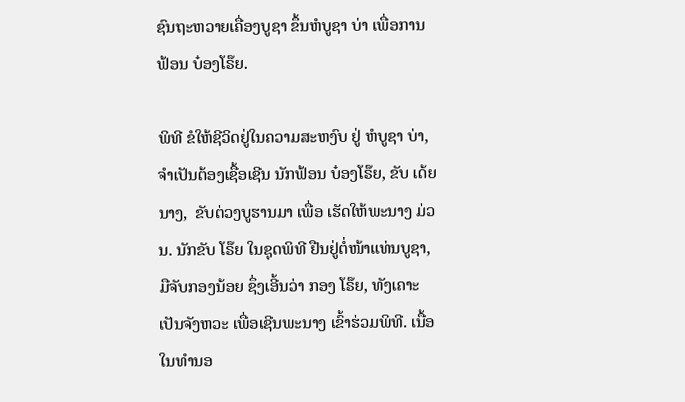ຊົນຖະຫວາຍເຄື່ອງບູຊາ ຂຶ້ນຫໍບູຊາ ບ່າ ເພື່ອການ ຟ້ອນ ບ໋ອງໂຣ໊ຍ.

ພິທີ ຂໍໃຫ້ຊີວິດຢູ່ໃນຄວາມສະຫງົບ ຢູ່ ຫໍບູຊາ ບ່າ, ຈຳເປັນຕ້ອງເຊື້ອເຊີນ ນັກຟ້ອນ ບ໋ອງໂຣ໊ຍ, ຂັບ ເດ້ຍນາງ,  ຂັບຕ່ວງບູຮານມາ ເພື່ອ ເຮັດໃຫ້ພະນາງ ມ່ວນ. ນັກຂັບ ໂຣ໊ຍ ໃນຊຸດພິທີ ຢືນຢູ່ຕໍ່ໜ້າແທ່ນບູຊາ, ມືຈັບກອງນ້ອຍ ຊຶ່ງເອີ້ນວ່າ ກອງ ໂຣ໊ຍ, ທັງເຄາະເປັນຈັງຫວະ ເພື່ອເຊີນພະນາງ ເຂົ້າຮ່ວມພິທີ. ເນື້ອໃນທໍານອ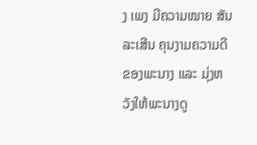ງ ເພງ ມີຄວາມໝາຍ ສັນລະເສີນ ຄຸນງາມຄວາມດີຂອງພະນາງ ແລະ ມຸ່ງຫວັງໃຫ້ພະນາງດູ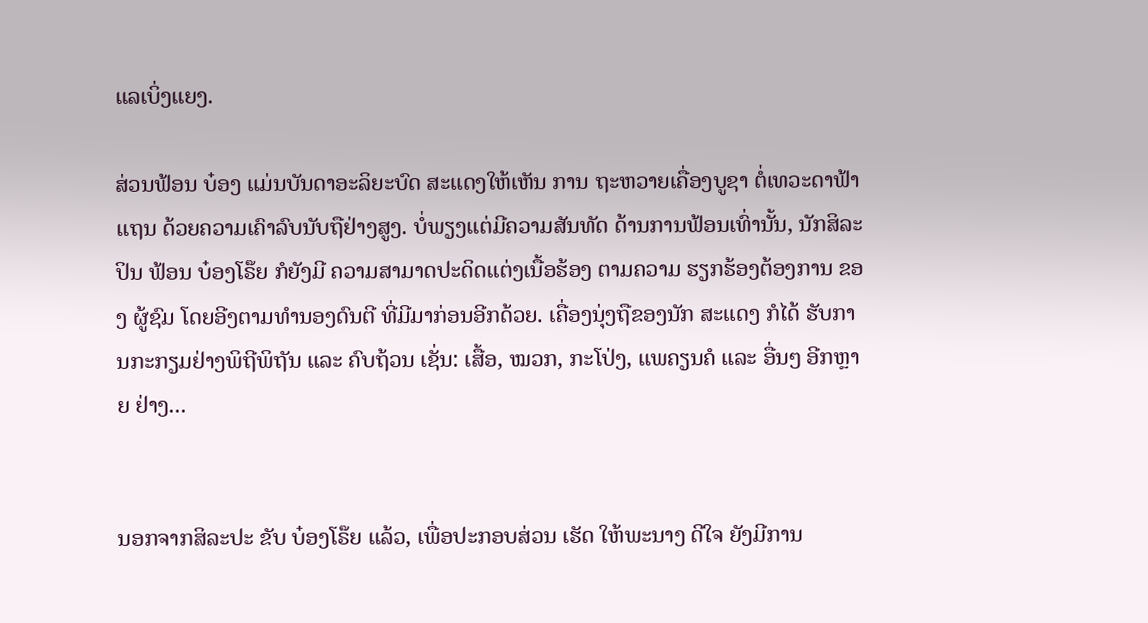ແລເບິ່ງແຍງ.

ສ່ວນຟ້ອນ ບ໋ອງ ແມ່ນບັນດາອະລິຍະບົດ ສະແດງໃຫ້ເຫັນ ການ ຖະຫວາຍເຄື່ອງບູຊາ ຕໍ່ເທວະດາຟ້າແຖນ ດ້ວຍຄວາມເຄົາລົບນັບຖືຢ່າງສູງ. ບໍ່ພຽງແຕ່ມີຄວາມສັນທັດ ດ້ານການຟ້ອນເທົ່ານັ້ນ, ນັກສິລະປິນ ຟ້ອນ ບ໋ອງໂຣ໊ຍ ກໍຍັງມີ ຄວາມສາມາດປະດິດແຕ່ງເນື້ອຮ້ອງ ຕາມຄວາມ ຮຽກຮ້ອງຕ້ອງການ ຂອງ ຜູ້ຊົມ ໂດຍອີງຕາມທຳນອງດົນຕີ ທີ່ມີມາກ່ອນອີກດ້ວຍ. ເຄື່ອງນຸ່ງຖືຂອງນັກ ສະແດງ ກໍໄດ້ ຮັບການກະກຽມຢ່າງພິຖີພິຖັນ ແລະ ຄົບຖ້ວນ ເຊັ່ນ: ເສື້ອ, ໝວກ, ກະໂປ່ງ, ແພຄຽນຄໍ ແລະ ອື່ນໆ ອີກຫຼາຍ ຢ່າງ...


ນອກຈາກສິລະປະ ຂັບ ບ໋ອງໂຣ໊ຍ ແລ້ວ, ເພື່ອປະກອບສ່ວນ ເຮັດ ໃຫ້ພະນາງ ດີໃຈ ຍັງມີການ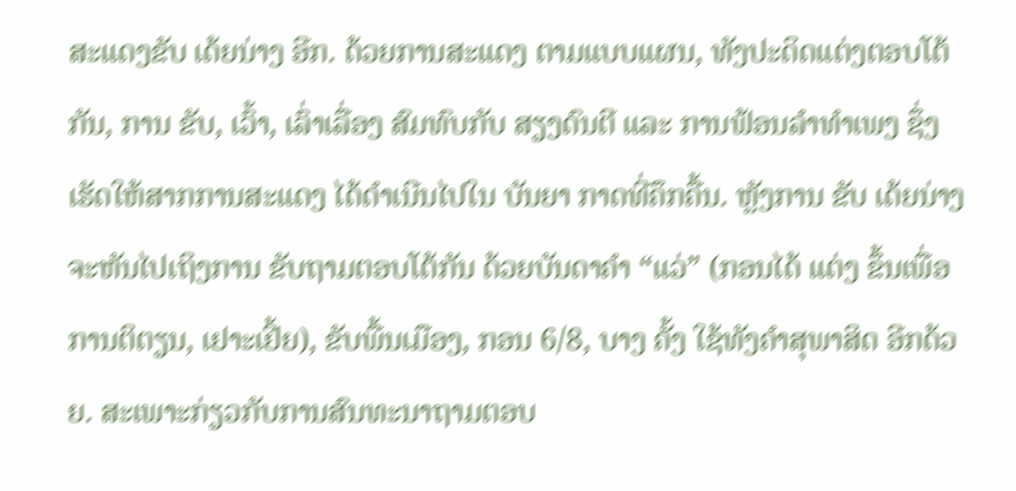ສະແດງຂັບ ເດ້ຍນ່າງ ອີກ. ດ້ວຍການສະແດງ ຕາມແບບແຜນ, ທັງປະດິດແຕ່ງຕອບໂຕ້ກັນ, ການ ຂັບ, ເວົ້າ, ເລົ່າເລື່ອງ ສົມທົບກັບ ສຽງດົນຕີ ແລະ ການຟ້ອນລຳທຳເພງ ຊຶ່ງເຮັດໃຫ້ສາກການສະແດງ ໄດ້ດຳເນີນໄປໃນ ບັນຍາ ກາດທີ່ຄຶກຄື້ນ. ຫຼັງການ ຂັບ ເດ້ຍນ່າງ ຈະຫັນໄປເຖິງການ ຂັບຖາມຕອບໂຕ້ກັນ ດ້ວຍບັນດາຄຳ “ແວ່” (ກອນໄດ້ ແຕ່ງ ຂຶ້ນເພື່ອການຕິຕຽນ, ເຢາະເຢີ້ຍ), ຂັບພື້ນເມືອງ, ກອນ 6/8, ບາງ ຄັ້ງ ໃຊ້ທັງຄຳສຸພາສິດ ອີກດ້ວຍ. ສະເພາະກ່ຽວກັບການສົນທະນາຖາມຕອບ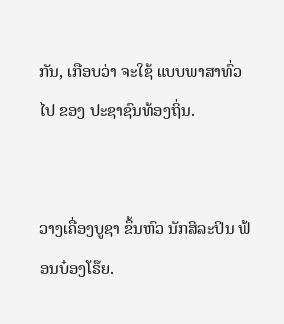ກັນ, ເກືອບວ່າ ຈະໃຊ້ ແບບພາສາທົ່ວໄປ ຂອງ ປະຊາຊົນທ້ອງຖິ່ນ.


ວາງເຄື່ອງບູຊາ ຂຶ້ນຫົວ ນັກສິລະປິນ ຟ້ອນບ໋ອງໂຣ໊ຍ.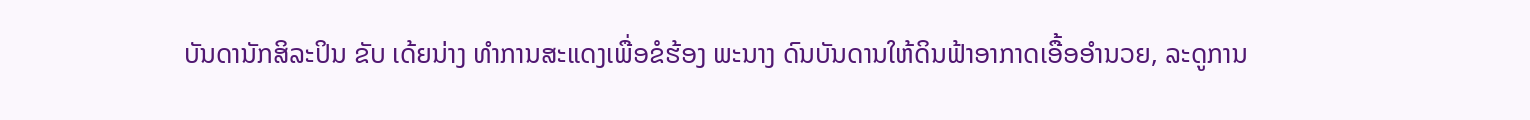ບັນດານັກສິລະປິນ ຂັບ ເດ້ຍນ່າງ ທຳການສະແດງເພື່ອຂໍຮ້ອງ ພະນາງ ດົນບັນດານໃຫ້ດິນຟ້າອາກາດເອື້ອອຳນວຍ, ລະດູການ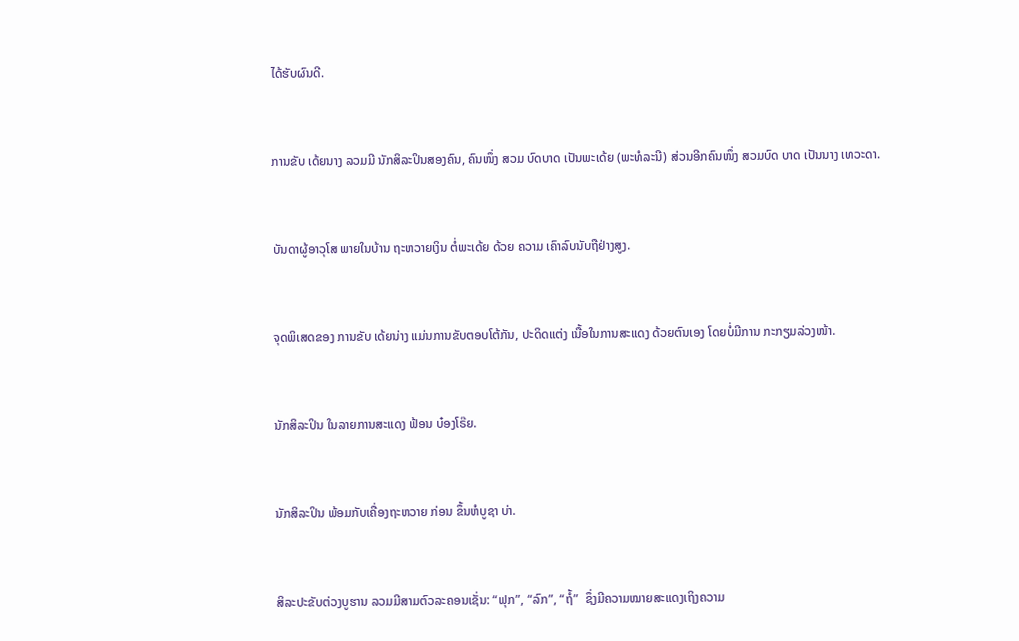ໄດ້ຮັບຜົນດີ.


ການຂັບ ເດ້ຍນາງ ລວມມີ ນັກສິລະປິນສອງຄົນ, ຄົນໜຶ່ງ ສວມ ບົດບາດ ເປັນພະເດ້ຍ (ພະທໍລະນີ) ສ່ວນອີກຄົນໜຶ່ງ ສວມບົດ ບາດ ເປັນນາງ ເທວະດາ.


ບັນດາຜູ້ອາວຸໂສ ພາຍໃນບ້ານ ຖະຫວາຍເງິນ ຕໍ່ພະເດ້ຍ ດ້ວຍ ຄວາມ ເຄົາລົບນັບຖືຢ່າງສູງ.


ຈຸດພິເສດຂອງ ການຂັບ ເດ້ຍນ່າງ ແມ່ນການຂັບຕອບໂຕ້ກັນ, ປະດິດແຕ່ງ ເນື້ອໃນການສະແດງ ດ້ວຍຕົນເອງ ໂດຍບໍ່ມີການ ກະກຽມລ່ວງໜ້າ.


ນັກສິລະປິນ ໃນລາຍການສະແດງ ຟ້ອນ ບ໋ອງໂຣ໊ຍ.


ນັກສິລະປິນ ພ້ອມກັບເຄື່ອງຖະຫວາຍ ກ່ອນ ຂຶ້ນຫໍບູຊາ ບ່າ.


ສິລະປະຂັບຕ່ວງບູຮານ ລວມມີສາມຕົວລະຄອນເຊັ່ນ: “ຟຸກ”, “ລົກ”, “ຖໍ້”  ຊຶ່ງມີຄວາມໝາຍສະແດງເຖິງຄວາມ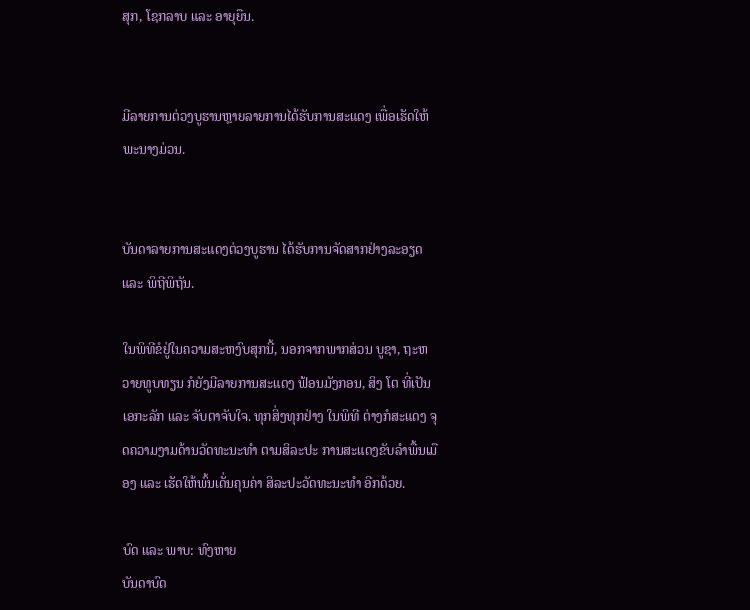ສຸກ, ໂຊກລາບ ແລະ ອາຍຸຍືນ.


ມີລາຍການຕ່ວງບູຮານຫຼາຍລາຍການໄດ້ຮັບການສະແດງ ເພື່ອເຮັດໃຫ້ພະນາງມ່ວນ.


ບັນດາລາຍການສະແດງຕ່ວງບູຮານ ໄດ້ຮັບການຈັດສາກຢ່າງລະອຽດ ແລະ ພິຖີພິຖັນ.

ໃນພິທີຂໍຢູ່ໃນຄວາມສະຫງົບສຸກນີ້, ນອກຈາກພາກສ່ວນ ບູຊາ, ຖະຫວາຍທູບທຽນ ກໍຍັງມີລາຍການສະແດງ ຟ້ອນມັງກອນ, ສິງ ໂຕ ທີ່ເປັນເອກະລັກ ແລະ ຈັບຕາຈັບໃຈ. ທຸກສິ່ງທຸກຢ່າງ ໃນພິທີ ຕ່າງກໍສະແດງ ຈຸດຄວາມງາມດ້ານວັດທະນະທຳ ຕາມສິລະປະ ການສະແດງຂັບລຳພື້ນເມືອງ ແລະ ເຮັດໃຫ້ພົ້ນເດັ່ນຄຸນຄ່າ ສິລະປະວັດທະນະທຳ ອີກດ້ວຍ.

ບົດ ແລະ ພາບ: ທົງຫາຍ
ບັນດາບົດ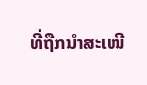ທີ່ຖືກນຳສະເໜີ